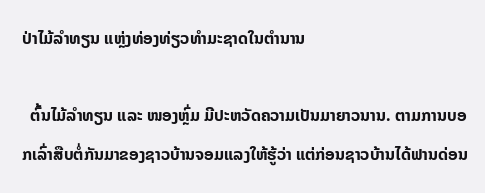ປ່າໄມ້ລຳທຽນ ແຫຼ່ງທ່ອງທ່ຽວທຳມະຊາດໃນຕຳນານ

  ຕົ້ນໄມ້ລຳທຽນ ແລະ ໜອງຫຼົ່ມ ມີປະຫວັດຄວາມເປັນມາຍາວນານ. ຕາມການບອກເລົ່າສືບຕໍ່ກັນມາຂອງຊາວບ້ານຈອມແລງໃຫ້ຮູ້ວ່າ ແຕ່ກ່ອນຊາວບ້ານໄດ້ຟານດ່ອນ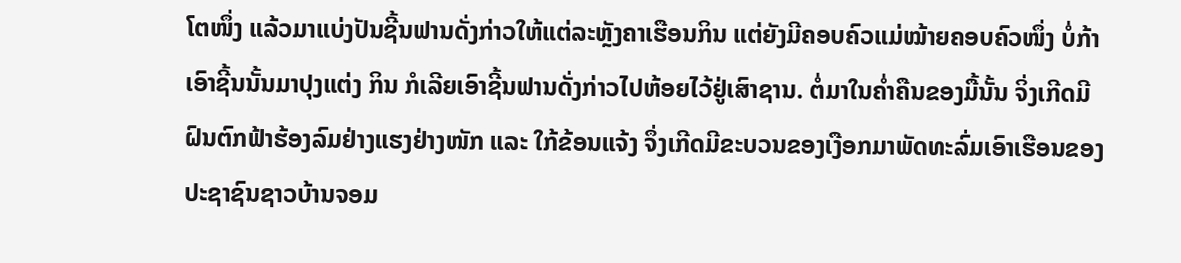ໂຕໜຶ່ງ ແລ້ວມາແບ່ງປັນຊີ້ນຟານດັ່ງກ່າວໃຫ້ແຕ່ລະຫຼັງຄາເຮືອນກິນ ແຕ່ຍັງມີຄອບຄົວແມ່ໝ້າຍຄອບຄົວໜຶ່ງ ບໍ່ກ້າເອົາຊີ້ນນັ້ນມາປຸງແຕ່ງ ກິນ ກໍເລີຍເອົາຊີ້ນຟານດັ່ງກ່າວໄປຫ້ອຍໄວ້ຢູ່ເສົາຊານ. ຕໍ່ມາໃນຄ່ຳຄືນຂອງມື້ນັ້ນ ຈິ່ງເກີດມີຝົນຕົກຟ້າຮ້ອງລົມຢ່າງແຮງຢ່າງໜັກ ແລະ ໃກ້ຂ້ອນແຈ້ງ ຈຶ່ງເກີດມີຂະບວນຂອງເງືອກມາພັດທະລົ່ມເອົາເຮືອນຂອງປະຊາຊົນຊາວບ້ານຈອມ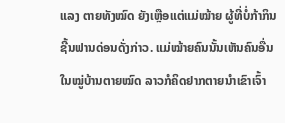ແລງ ຕາຍທັງໝົດ ຍັງເຫຼືອແຕ່ແມ່ໝ້າຍ ຜູ້ທີ່ບໍ່ກ້າກິນຊີ້ນຟານດ່ອນດັ່ງກ່າວ. ແມ່ໝ້າຍຄົນນັ້ນເຫັນຄົນອື່ນໃນໝູ່ບ້ານຕາຍໝົດ ລາວກໍຄິດຢາກຕາຍນຳເຂົາເຈົ້າ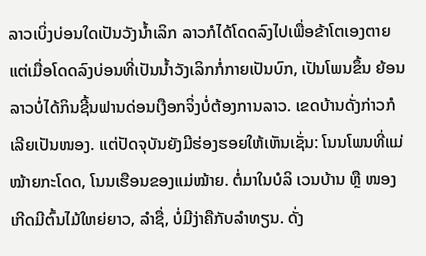ລາວເບິ່ງບ່ອນໃດເປັນວັງນ້ຳເລິກ ລາວກໍໄດ້ໂດດລົງໄປເພື່ອຂ້າໂຕເອງຕາຍ ແຕ່ເມື່ອໂດດລົງບ່ອນທີ່ເປັນນ້ຳວັງເລິກກໍ່ກາຍເປັນບົກ, ເປັນໂພນຂຶ້ນ ຍ້ອນລາວບໍ່ໄດ້ກິນຊີ້ນຟານດ່ອນເງືອກຈິ່ງບໍ່ຕ້ອງການລາວ. ເຂດບ້ານດັ່ງກ່າວກໍເລີຍເປັນໜອງ. ແຕ່ປັດຈຸບັນຍັງມີຮ່ອງຮອຍໃຫ້ເຫັນເຊັ່ນ: ໂນນໂພນທີ່ແມ່ໝ້າຍກະໂດດ, ໂນນເຮືອນຂອງແມ່ໝ້າຍ. ຕໍ່ມາໃນບໍລິ ເວນບ້ານ ຫຼື ໜອງເກີດມີຕົ້ນໄມ້ໃຫຍ່ຍາວ, ລຳຊື່, ບໍ່ມີງ່າຄືກັບລຳທຽນ. ດັ່ງ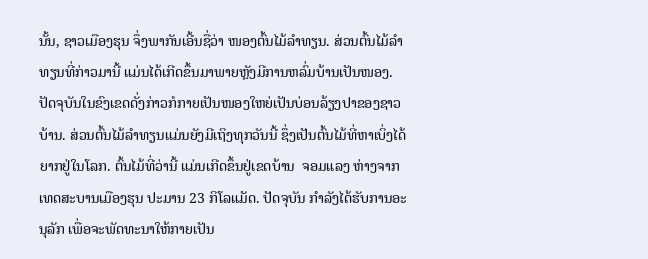ນັ້ນ, ຊາວເມືອງຮຸນ ຈຶ່ງພາກັນເອີ້ນຊື່ວ່າ ໜອງຕົ້ນໄມ້ລຳທຽນ. ສ່ວນຕົ້ນໄມ້ລຳທຽນທີ່ກ່າວມານີ້ ແມ່ນໄດ້ເກີດຂຶ້ນມາພາຍຫຼັງມີການຫລົ່ມບ້ານເປັນໜອງ. ປັດຈຸບັນໃນຂົງເຂດດັ່ງກ່າວກໍກາຍເປັນໜອງໃຫຍ່ເປັນບ່ອນລ້ຽງປາຂອງຊາວບ້ານ. ສ່ວນຕົ້ນໄມ້ລຳທຽນແມ່ນຍັງມີເຖິງທຸກວັນນີ້ ຊຶ່ງເປັນຕົ້ນໄມ້ທີ່ຫາເບິ່ງໄດ້ຍາກຢູ່ໃນໂລກ. ຕົ້ນໄມ້ທີ່ວ່ານີ້ ແມ່ນເກີດຂຶ້ນຢູ່ເຂດບ້ານ  ຈອມແລງ ຫ່າງຈາກເທດສະບານເມືອງຮຸນ ປະມານ 23 ກິໂລແມັດ. ປັດຈຸບັນ ກຳລັງໄດ້ຮັບການອະນຸລັກ ເພື່ອຈະພັດທະນາໃຫ້ກາຍເປັນ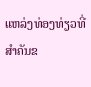ແຫລ່ງທ່ອງທ່ຽວທີ່ສຳຄັນຂ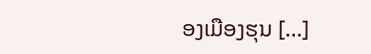ອງເມືອງຮຸນ […]